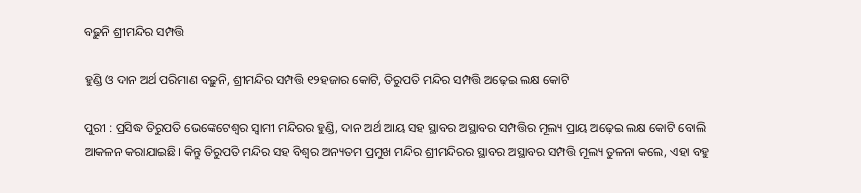ବଢ଼ୁନି ଶ୍ରୀମନ୍ଦିର ସମ୍ପତ୍ତି

ହୁଣ୍ଡି ଓ ଦାନ ଅର୍ଥ ପରିମାଣ ବଢ଼ୁନି, ଶ୍ରୀମନ୍ଦିର ସମ୍ପତ୍ତି ୧୨ହଜାର କୋଟି, ତିରୁପତି ମନ୍ଦିର ସମ୍ପତ୍ତି ଅଢ଼େଇ ଲକ୍ଷ କୋଟି

ପୁରୀ : ପ୍ରସିଦ୍ଧ ତିରୁପତି ଭେଙ୍କେଟେଶ୍ବର ସ୍ବାମୀ ମନ୍ଦିରର ହୁଣ୍ଡି, ଦାନ ଅର୍ଥ ଆୟ ସହ ସ୍ଥାବର ଅସ୍ଥାବର ସମ୍ପତ୍ତିର ମୂଲ୍ୟ ପ୍ରାୟ ଅଢ଼େଇ ଲକ୍ଷ କୋଟି ବୋଲି ଆକଳନ କରାଯାଇଛି। କିନ୍ତୁ ତିରୁପତି ମନ୍ଦିର ସହ ବିଶ୍ବର ଅନ୍ୟତମ ପ୍ରମୁଖ ମନ୍ଦିର ଶ୍ରୀମନ୍ଦିରର ସ୍ଥାବର ଅସ୍ଥାବର ସମ୍ପତ୍ତି ମୂଲ୍ୟ ତୁଳନା କଲେ, ଏହା ବହୁ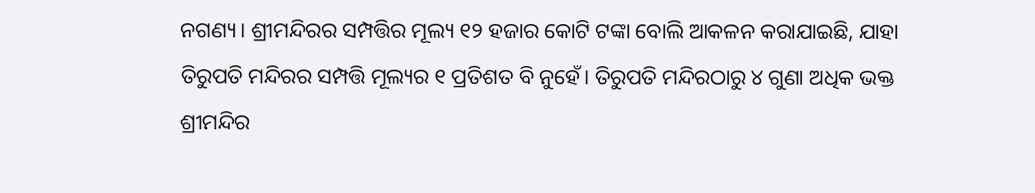ନଗଣ୍ୟ। ଶ୍ରୀମନ୍ଦିରର ସମ୍ପତ୍ତିର ମୂଲ୍ୟ ୧୨ ହଜାର କୋଟି ଟଙ୍କା ବୋଲି ଆକଳନ କରାଯାଇଛି, ଯାହା ତିରୁପତି ମନ୍ଦିରର ସମ୍ପତ୍ତି ମୂଲ୍ୟର ୧ ପ୍ରତିଶତ ବି ନୁହେଁ। ତିରୁପତି ମନ୍ଦିରଠାରୁ ୪ ଗୁଣା ଅଧିକ ଭକ୍ତ ଶ୍ରୀମନ୍ଦିର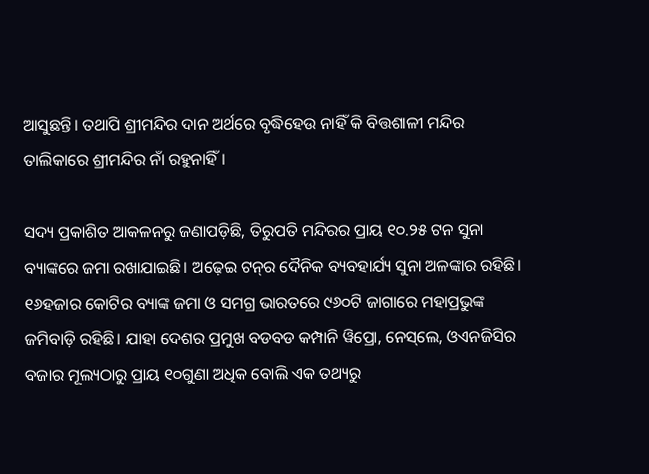ଆସୁଛନ୍ତି। ତଥାପି ଶ୍ରୀମନ୍ଦିର ଦାନ ଅର୍ଥରେ ବୃଦ୍ଧିହେଉ ନାହିଁ କି ବିତ୍ତଶାଳୀ ମନ୍ଦିର ତାଲିକାରେ ଶ୍ରୀମନ୍ଦିର ନାଁ ରହୁନାହିଁ।

ସଦ୍ୟ ପ୍ରକାଶିତ ଆକଳନରୁ ଜଣାପଡ଼ିଛି, ତିରୁପତି ମନ୍ଦିରର ପ୍ରାୟ ୧୦.୨୫ ଟନ ସୁନା ବ୍ୟାଙ୍କରେ ଜମା ରଖାଯାଇଛି। ଅଢ଼େଇ ଟନ୍‌ର ଦୈନିକ ବ୍ୟବହାର୍ଯ୍ୟ ସୁନା ଅଳଙ୍କାର ରହିଛି। ୧୬ହଜାର କୋଟିର ବ୍ୟାଙ୍କ ଜମା ଓ ସମଗ୍ର ଭାରତରେ ୯୬୦ଟି ଜାଗାରେ ମହାପ୍ରଭୁଙ୍କ ଜମିବାଡ଼ି ରହିଛି। ଯାହା ଦେଶର ପ୍ରମୁଖ ବଡବଡ କମ୍ପାନି ୱିପ୍ରୋ, ନେସ୍‌ଲେ, ଓଏନଜିସିର ବଜାର ମୂଲ୍ୟଠାରୁ ପ୍ରାୟ ୧୦ଗୁଣା ଅଧିକ ବୋଲି ଏକ ତଥ୍ୟରୁ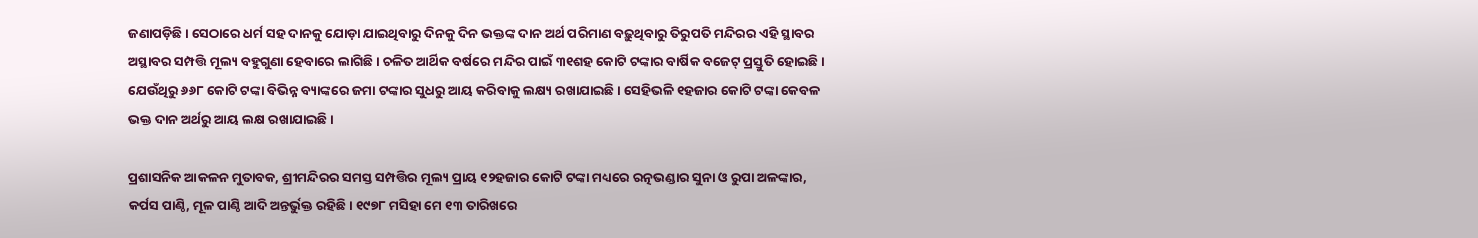ଜଣାପଡ଼ିଛି। ସେଠାରେ ଧର୍ମ ସହ ଦାନକୁ ଯୋଡ଼ା ଯାଇଥିବାରୁ ଦିନକୁ ଦିନ ଭକ୍ତଙ୍କ ଦାନ ଅର୍ଥ ପରିମାଣ ବଢ଼ୁଥିବାରୁ ତିରୁପତି ମନ୍ଦିରର ଏହି ସ୍ଥାବର ଅସ୍ଥାବର ସମ୍ପତ୍ତି ମୂଲ୍ୟ ବହୁଗୁଣା ହେବାରେ ଲାଗିଛି। ଚଳିତ ଆର୍ଥିକ ବର୍ଷରେ ମନ୍ଦିର ପାଇଁ ୩୧ଶହ କୋଟି ଟଙ୍କାର ବାର୍ଷିକ ବଜେଟ୍‌ ପ୍ରସ୍ତୁତି ହୋଇଛି। ଯେଉଁଥିରୁ ୬୬୮ କୋଟି ଟଙ୍କା ବିଭିନ୍ନ ବ୍ୟାଙ୍କରେ ଜମା ଟଙ୍କାର ସୁଧରୁ ଆୟ କରିବାକୁ ଲକ୍ଷ୍ୟ ରଖାଯାଇଛି। ସେହିଭଳି ୧ହଜାର କୋଟି ଟଙ୍କା କେବଳ ଭକ୍ତ ଦାନ ଅର୍ଥରୁ ଆୟ ଲକ୍ଷ ରଖାଯାଇଛି।

ପ୍ରଶାସନିକ ଆକଳନ ମୁତାବକ, ଶ୍ରୀମନ୍ଦିରର ସମସ୍ତ ସମ୍ପତ୍ତିର ମୂଲ୍ୟ ପ୍ରାୟ ୧୨ହଜାର କୋଟି ଟଙ୍କା ମଧ୍ୟରେ ରତ୍ନଭଣ୍ଡାର ସୁନା ଓ ରୁପା ଅଳଙ୍କାର, କର୍ପସ ପାଣ୍ଠି, ମୂଳ ପାଣ୍ଠି ଆଦି ଅନ୍ତର୍ଭୁକ୍ତ ରହିଛି। ୧୯୭୮ ମସିହା ମେ ୧୩ ତାରିଖରେ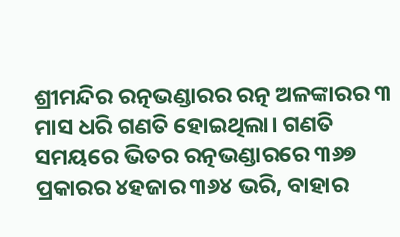ଶ୍ରୀମନ୍ଦିର ରତ୍ନଭଣ୍ଡାରର ରତ୍ନ ଅଳଙ୍କାରର ୩ ମାସ ଧରି ଗଣତି ହୋଇଥିଲା। ଗଣତି ସମୟରେ ଭିତର ରତ୍ନଭଣ୍ଡାରରେ ୩୬୭ ପ୍ରକାରର ୪ହଜାର ୩୬୪ ଭରି, ବାହାର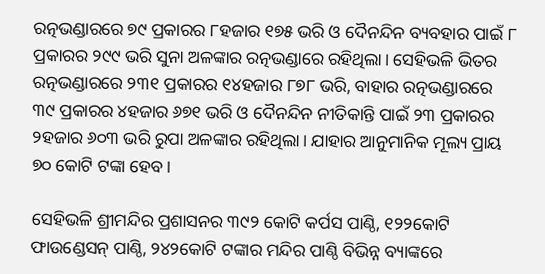ରତ୍ନଭଣ୍ଡାରରେ ୭୯ ପ୍ରକାରର ୮ହଜାର ୧୭୫ ଭରି ଓ ଦୈନନ୍ଦିନ ବ୍ୟବହାର ପାଇଁ ୮ ପ୍ରକାରର ୨୯୯ ଭରି ସୁନା ଅଳଙ୍କାର ରତ୍ନଭଣ୍ଡାରେ ରହିଥିଲା। ସେହିଭଳି ଭିତର ରତ୍ନଭଣ୍ଡାରରେ ୨୩୧ ପ୍ରକାରର ୧୪ହଜାର ୮୭୮ ଭରି, ବାହାର ରତ୍ନଭଣ୍ଡାରରେ ୩୯ ପ୍ରକାରର ୪ହଜାର ୬୭୧ ଭରି ଓ ଦୈନନ୍ଦିନ ନୀତିକାନ୍ତି ପାଇଁ ୨୩ ପ୍ରକାରର ୨ହଜାର ୬୦୩ ଭରି ରୁପା ଅଳଙ୍କାର ରହିଥିଲା। ଯାହାର ଆନୁମାନିକ ମୂଲ୍ୟ ପ୍ରାୟ ୭୦ କୋଟି ଟଙ୍କା ହେବ।

ସେହିଭଳି ଶ୍ରୀମନ୍ଦିର ପ୍ରଶାସନର ୩୯୨ କୋଟି କର୍ପସ ପାଣ୍ଠି, ୧୨୨କୋଟି ଫାଉଣ୍ଡେସନ୍‌ ପାଣ୍ଠି, ୨୪୨କୋଟି ଟଙ୍କାର ମନ୍ଦିର ପାଣ୍ଠି ବିଭିନ୍ନ ବ୍ୟାଙ୍କରେ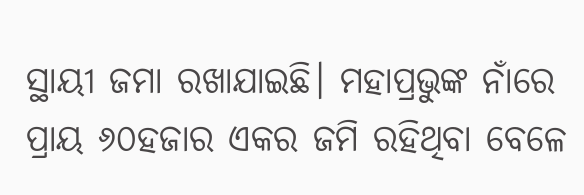ସ୍ଥାୟୀ ଜମା ରଖାଯାଇଛି। ମହାପ୍ରଭୁଙ୍କ ନାଁରେ ପ୍ରାୟ ୬୦ହଜାର ଏକର ଜମି ରହିଥିବା ବେଳେ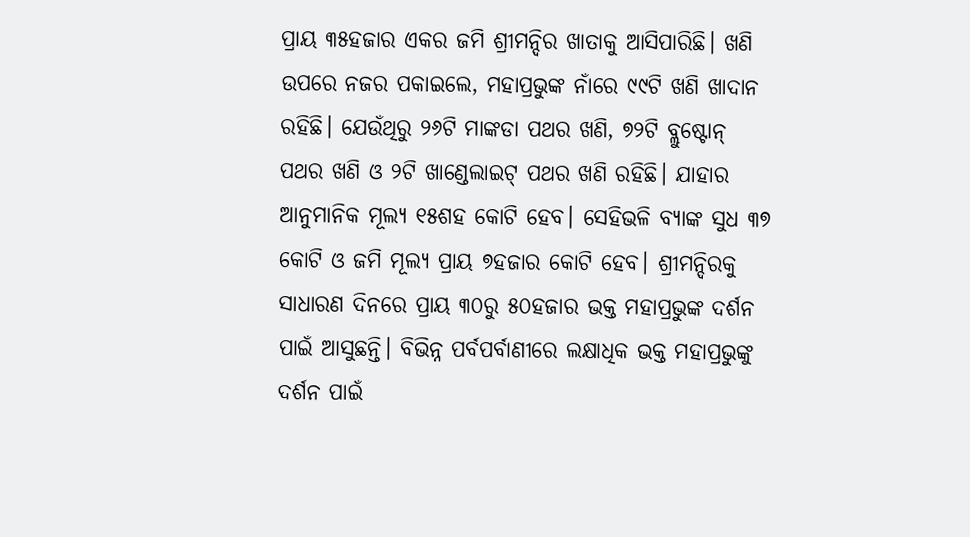ପ୍ରାୟ ୩୫ହଜାର ଏକର ଜମି ଶ୍ରୀମନ୍ଦିର ଖାତାକୁ ଆସିପାରିଛି। ଖଣି ଉପରେ ନଜର ପକାଇଲେ, ମହାପ୍ରଭୁଙ୍କ ନାଁରେ ୯୯ଟି ଖଣି ଖାଦାନ ରହିଛି। ଯେଉଁଥିରୁ ୨୬ଟି ମାଙ୍କଡା ପଥର ଖଣି, ୭୨ଟି ବ୍ଲୁଷ୍ଟୋନ୍‌ ପଥର ଖଣି ଓ ୨ଟି ଖାଣ୍ଡେଲାଇଟ୍‌ ପଥର ଖଣି ରହିଛି। ଯାହାର ଆନୁମାନିକ ମୂଲ୍ୟ ୧୫ଶହ କୋଟି ହେବ। ସେହିଭଳି ବ୍ୟାଙ୍କ ସୁଧ ୩୭ କୋଟି ଓ ଜମି ମୂଲ୍ୟ ପ୍ରାୟ ୭ହଜାର କୋଟି ହେବ। ଶ୍ରୀମନ୍ଦିରକୁ ସାଧାରଣ ଦିନରେ ପ୍ରାୟ ୩୦ରୁ ୫୦ହଜାର ଭକ୍ତ ମହାପ୍ରଭୁଙ୍କ ଦର୍ଶନ ପାଇଁ ଆସୁଛନ୍ତି। ବିଭିନ୍ନ ପର୍ବପର୍ବାଣୀରେ ଲକ୍ଷାଧିକ ଭକ୍ତ ମହାପ୍ରଭୁଙ୍କୁ ଦର୍ଶନ ପାଇଁ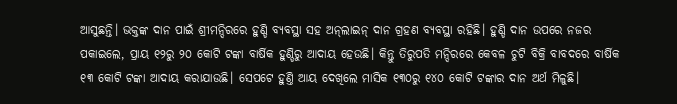ଆସୁଛନ୍ତି। ଭକ୍ତଙ୍କ ଦାନ ପାଇଁ ଶ୍ରୀମନ୍ଦିରରେ ହୁଣ୍ଡି ବ୍ୟବସ୍ଥା ସହ ଅନ୍‌ଲାଇନ୍‌ ଦାନ ଗ୍ରହଣ ବ୍ୟବସ୍ଥା ରହିଛି। ହୁଣ୍ଡି ଦାନ ଉପରେ ନଜର ପକାଇଲେ, ପ୍ରାୟ ୧୨ରୁ ୨୦ ‌କୋଟି ଟଙ୍କା ବାର୍ଷିକ ହୁଣ୍ଡିରୁ ଆଦାୟ ହେଉଛି। କିନ୍ତୁ ତିରୁପତି ମନ୍ଦିରରେ କେବଳ ଚୁଟି ବିକ୍ରି ବାବଦରେ ବାର୍ଷିକ ୧୩ କୋଟି ଟଙ୍କା ଆଦାୟ କରାଯାଉଛି। ସେପଟେ ହୁଣ୍ତି ଆୟ ଦେଖିଲେ ମାସିକ ୧୩୦ରୁ ୧୪୦ କୋଟି ଟଙ୍କାର ଦାନ ଅର୍ଥ ମିଳୁଛି।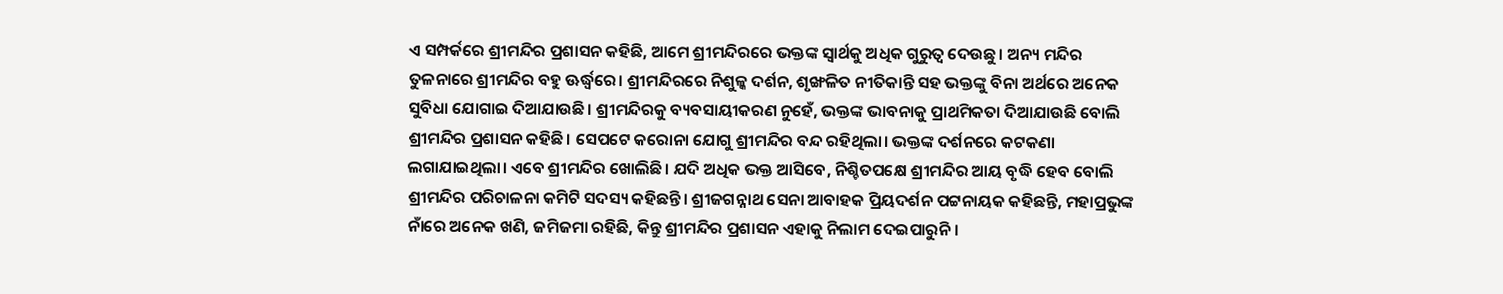ଏ ସମ୍ପର୍କରେ ଶ୍ରୀମନ୍ଦିର ପ୍ରଶାସନ କହିଛି, ଆମେ ଶ୍ରୀମନ୍ଦିରରେ ଭକ୍ତଙ୍କ ସ୍ବାର୍ଥକୁ ଅଧିକ ଗୁରୁତ୍ବ ଦେଉଛୁ। ଅନ୍ୟ ମନ୍ଦିର ତୁଳନାରେ ଶ୍ରୀମନ୍ଦିର ବହୁ ଊର୍ଦ୍ଧ୍ବରେ। ଶ୍ରୀମନ୍ଦିରରେ ନିଶୁଳ୍କ ଦର୍ଶନ, ଶୃଙ୍ଖଳିତ ନୀତିକାନ୍ତି ସହ ଭକ୍ତଙ୍କୁ ବିନା ଅର୍ଥରେ ଅନେକ ସୁବିଧା ଯୋଗାଇ ଦିଆଯାଉଛି। ଶ୍ରୀମନ୍ଦିରକୁ ବ୍ୟବସାୟୀକରଣ ନୁହେଁ, ଭକ୍ତଙ୍କ ଭାବନାକୁ ପ୍ରାଥମିକତା ଦିଆଯାଉଛି ବୋଲି ଶ୍ରୀମନ୍ଦିର ପ୍ରଶାସନ କହିଛି। ସେପଟେ କରୋନା ଯୋଗୁ ଶ୍ରୀମନ୍ଦିର ବନ୍ଦ ରହିଥିଲା। ଭକ୍ତଙ୍କ ଦର୍ଶନରେ କଟକଣା ଲଗାଯାଇଥିଲା। ଏବେ ଶ୍ରୀମନ୍ଦିର ଖୋଲିଛି। ଯଦି ଅଧିକ ଭକ୍ତ ଆସିବେ, ନିଶ୍ଚିତପକ୍ଷେ ଶ୍ରୀମନ୍ଦିର ଆୟ ବୃଦ୍ଧି ହେବ ବୋଲି ଶ୍ରୀମନ୍ଦିର ପରିଚାଳନା କମିଟି ସଦସ୍ୟ କହିଛନ୍ତି। ଶ୍ରୀଜଗନ୍ନାଥ ସେନା ଆବାହକ ପ୍ରିୟଦର୍ଶନ ପଟ୍ଟନାୟକ କହିଛନ୍ତି, ମହାପ୍ରଭୁଙ୍କ ନାଁରେ ଅନେକ ଖଣି, ଜମିଜମା ରହିଛି, କିନ୍ତୁ ଶ୍ରୀମନ୍ଦିର ପ୍ରଶାସନ ଏହାକୁ ନିଲାମ ଦେଇପାରୁନି।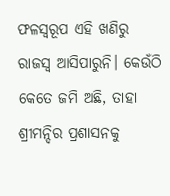ଫଳସ୍ବରୂପ ଏହି ଖଣିରୁ ରାଜସ୍ବ ଆସିପାରୁନି। କେଉଁଠି କେତେ ଜମି ଅଛି, ତାହା ଶ୍ରୀମନ୍ଦିର ପ୍ରଶାସନକୁ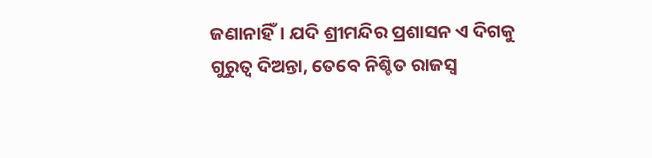ଜଣାନାହିଁ। ଯଦି ଶ୍ରୀମନ୍ଦିର ପ୍ରଶାସନ ଏ ଦିଗକୁ ଗୁରୁତ୍ବ ଦିଅନ୍ତା, ତେବେ ନିଶ୍ଚିତ ରାଜସ୍ବ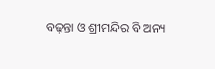ବଢ଼ନ୍ତା ଓ ଶ୍ରୀମନ୍ଦିର ବି ଅନ୍ୟ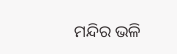ମନ୍ଦିର ଭଳି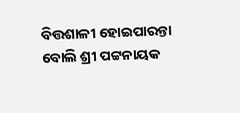ବିତ୍ତଶାଳୀ ‌ହୋଇପାରନ୍ତା ବୋଲି ଶ୍ରୀ ପଟ୍ଟନାୟକ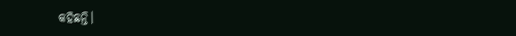କହିଛନ୍ତି।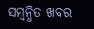ସମ୍ବନ୍ଧିତ ଖବର